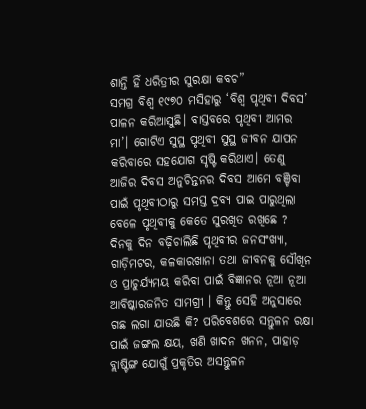ଶାନ୍ତି ହିଁ ଧରିତ୍ରୀର ସୁରକ୍ଷା କବଚ”
ସମଗ୍ର ବିଶ୍ଵ ୧୯୭୦ ମସିହାରୁ ‘ବିଶ୍ଵ ପୃଥିବୀ ଦିବସ’ ପାଳନ କରିଆସୁଛି। ବାସ୍ତବରେ ପୃଥିବୀ ଆମର ମା’। ଗୋଟିଏ ସୁସ୍ଥ ପୃଥିବୀ ସୁସ୍ଥ ଜୀବନ ଯାପନ କରିବାରେ ସହଯୋଗ ସୃଷ୍ଟି କରିଥାଏ। ତେଣୁ ଆଜିର ଦିବସ ଅନୁଚିନ୍ତନର ଦିବସ ଆମେ ବଞ୍ଚିବା ପାଇଁ ପୃଥିବୀଠାରୁ ସମସ୍ତ ଦ୍ରବ୍ୟ ପାଇ ପାରୁଥିଲା ବେଳେ ପୃଥିବୀକୁ କେତେ ସୁରଖିତ ରଖିଛେ ?
ଦିନକୁ ଦିନ ବଢ଼ିଚାଲିଛି ପୃଥିବୀର ଜନସଂଖ୍ୟା, ଗାଡ଼ିମଟର, କଳକାରଖାନା ତଥା ଜୀବନକୁ ସୌଖିନ ଓ ପ୍ରାଚୁର୍ଯ୍ୟମୟ କରିବା ପାଇଁ ବିଜ୍ଞାନର ନୂଆ ନୂଆ ଆବିଷ୍କାରଜନିତ ସାମଗ୍ରୀ । କିନ୍ତୁ ସେହି ଅନୁସାରେ ଗଛ ଲଗା ଯାଉଛି କି? ପରିବେଶରେ ସନ୍ତୁଳନ ରକ୍ଷା ପାଇଁ ଜଙ୍ଗଲ କ୍ଷୟ, ଖଣି ଖାଦନ ଖନନ, ପାହାଡ଼ ବ୍ଲାଷ୍ଟିଙ୍ଗ ଯୋଗୁଁ ପ୍ରକୃତିର ଅସନ୍ତୁଳନ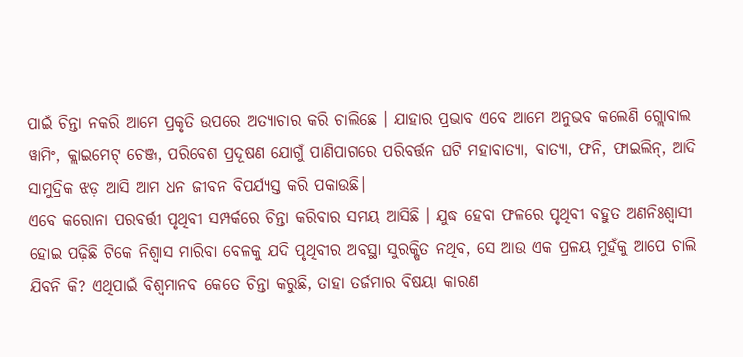ପାଇଁ ଚିନ୍ତା ନକରି ଆମେ ପ୍ରକୃତି ଉପରେ ଅତ୍ୟାଚାର କରି ଚାଲିଛେ । ଯାହାର ପ୍ରଭାବ ଏବେ ଆମେ ଅନୁଭବ କଲେଣି ଗ୍ଲୋବାଲ ୱାମିଂ, କ୍ଲାଇମେଟ୍ ଚେଞ୍ଜ, ପରିବେଶ ପ୍ରଦୂଷଣ ଯୋଗୁଁ ପାଣିପାଗରେ ପରିବର୍ତ୍ତନ ଘଟି ମହାବାତ୍ୟା, ବାତ୍ୟା, ଫନି, ଫାଇଲିନ୍, ଆଦି ସାମୁଦ୍ରିକ ଝଡ଼ ଆସି ଆମ ଧନ ଜୀବନ ବିପର୍ଯ୍ୟସ୍ତ କରି ପକାଉଛି।
ଏବେ କରୋନା ପରବର୍ତ୍ତୀ ପୃଥିବୀ ସମ୍ପର୍କରେ ଚିନ୍ତା କରିବାର ସମୟ ଆସିଛି । ଯୁଦ୍ଧ ହେବା ଫଳରେ ପୃଥିବୀ ବହୁତ ଅଣନିଃଶ୍ବାସୀ ହୋଇ ପଢ଼ିଛି ଟିକେ ନିଶ୍ବାସ ମାରିବା ବେଳକୁ ଯଦି ପୃଥିବୀର ଅବସ୍ଥା ସୁରକ୍ଷିତ ନଥିବ, ସେ ଆଉ ଏକ ପ୍ରଳୟ ମୁହଁକୁ ଆପେ ଚାଲି ଯିବନି କି? ଏଥିପାଇଁ ବିଶ୍ୱମାନବ କେତେ ଚିନ୍ତା କରୁଛି, ତାହା ତର୍ଜମାର ବିଷୟା କାରଣ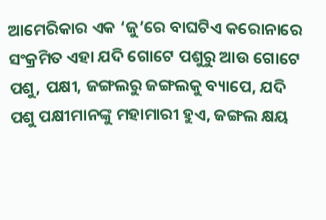ଆମେରିକାର ଏକ ‘ଜୁ’ରେ ବାଘଟିଏ କରୋନାରେ ସଂକ୍ରମିତ ଏହା ଯଦି ଗୋଟେ ପଶୁରୁ ଆଉ ଗୋଟେ ପଶୁ, ପକ୍ଷୀ, ଜଙ୍ଗଲରୁ ଜଙ୍ଗଲକୁ ବ୍ୟାପେ, ଯଦି ପଶୁ ପକ୍ଷୀମାନଙ୍କୁ ମହାମାରୀ ହୁଏ, ଜଙ୍ଗଲ କ୍ଷୟ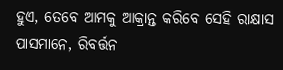ହୁଏ, ତେବେ ଆମକୁ ଆକ୍ରାନ୍ତ କରିବେ ସେହି ରାକ୍ଷାସ ପାସମାନେ, ରିବର୍ତ୍ତନ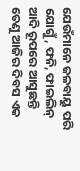ଯେଉଁମାନେ ଜଳବାୟୁ ପରି ଯୋଗୁଁ, ଫନି, ଫାଇଲିନ୍ ଆଦି ରୂପରେ ଆସୁଛନ୍ତି
ତେଣୁ ଆଜିର ଦିବସ ଏକ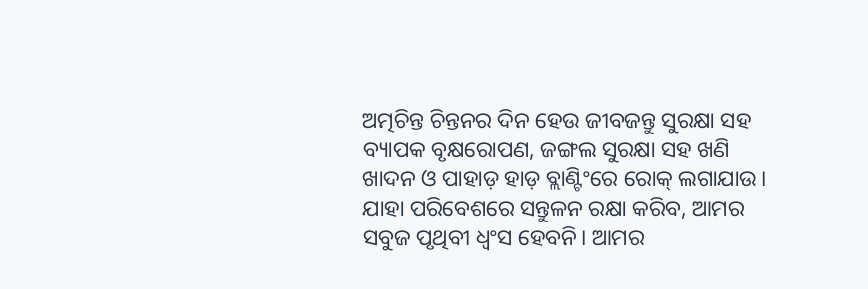ଅତ୍ମଚିନ୍ତ ଚିନ୍ତନର ଦିନ ହେଉ ଜୀବଜନ୍ତୁ ସୁରକ୍ଷା ସହ ବ୍ୟାପକ ବୃକ୍ଷରୋପଣ, ଜଙ୍ଗଲ ସୁରକ୍ଷା ସହ ଖଣି ଖାଦନ ଓ ପାହାଡ଼ ହାଡ଼ ବ୍ଲାଣ୍ଟିଂରେ ରୋକ୍ ଲଗାଯାଉ। ଯାହା ପରିବେଶରେ ସନ୍ତୁଳନ ରକ୍ଷା କରିବ, ଆମର ସବୁଜ ପୃଥିବୀ ଧ୍ବଂସ ହେବନି। ଆମର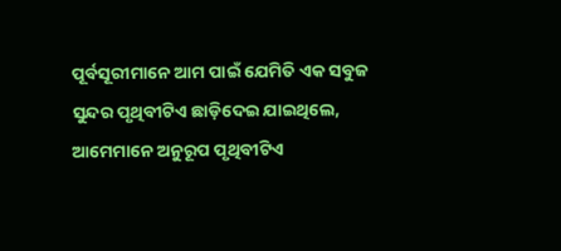ପୂର୍ବସୂରୀମାନେ ଆମ ପାଇଁ ଯେମିତି ଏକ ସବୁଜ ସୁନ୍ଦର ପୃଥିବୀଟିଏ ଛାଡ଼ିଦେଇ ଯାଇଥିଲେ, ଆମେମାନେ ଅନୁରୂପ ପୃଥିବୀଟିଏ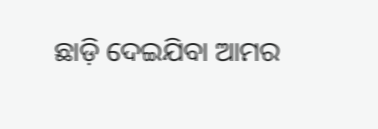ଛାଡ଼ି ଦେଇଯିବା ଆମର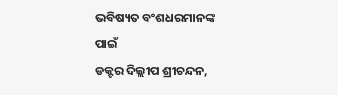ଭବିଷ୍ୟତ ବଂଶଧରମାନଙ୍କ ପାଇଁ
ଡକ୍ଟର ଦିଲ୍ଲୀପ ଶ୍ରୀଚନ୍ଦନ,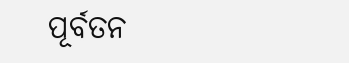ପୂର୍ବତନ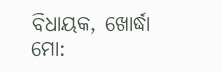ବିଧାୟକ, ଖୋର୍ଦ୍ଧା
ମୋ: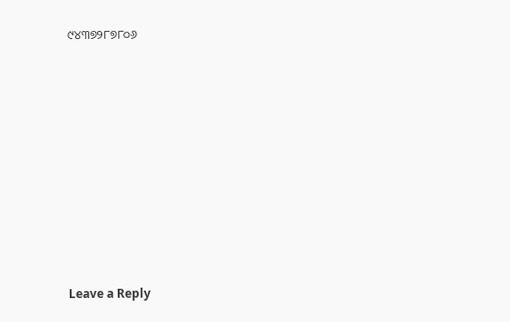୯୪୩୭୨୮୭୮୦୬















Leave a Reply